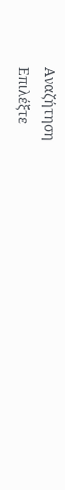Αναζήτηση
Επιλέξτε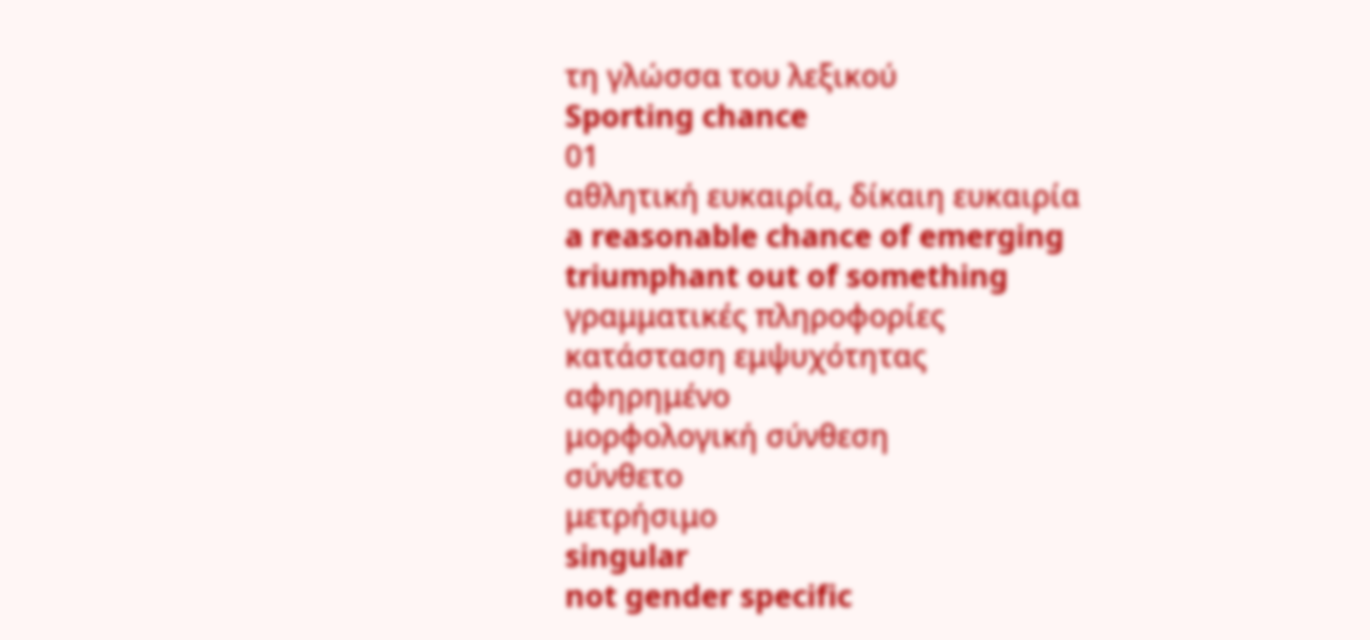τη γλώσσα του λεξικού
Sporting chance
01
αθλητική ευκαιρία, δίκαιη ευκαιρία
a reasonable chance of emerging triumphant out of something
γραμματικές πληροφορίες
κατάσταση εμψυχότητας
αφηρημένο
μορφολογική σύνθεση
σύνθετο
μετρήσιμο
singular
not gender specific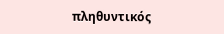πληθυντικός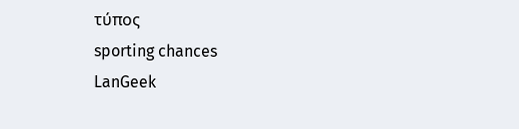τύπος
sporting chances
LanGeek